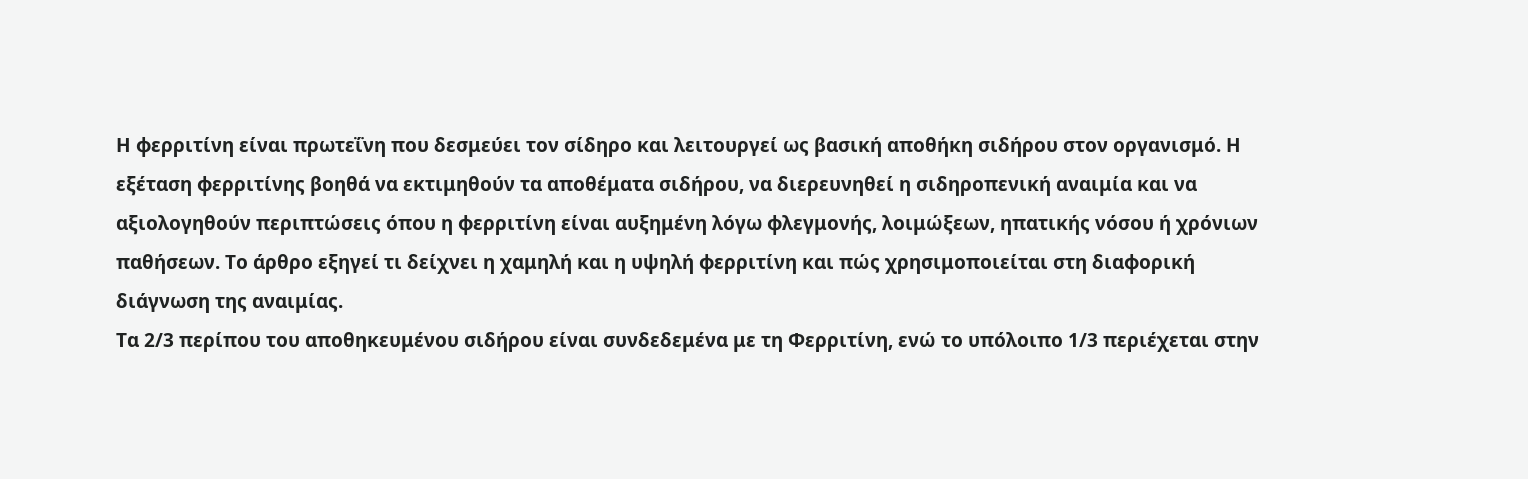Η φερριτίνη είναι πρωτεΐνη που δεσμεύει τον σίδηρο και λειτουργεί ως βασική αποθήκη σιδήρου στον οργανισμό. Η εξέταση φερριτίνης βοηθά να εκτιμηθούν τα αποθέματα σιδήρου, να διερευνηθεί η σιδηροπενική αναιμία και να αξιολογηθούν περιπτώσεις όπου η φερριτίνη είναι αυξημένη λόγω φλεγμονής, λοιμώξεων, ηπατικής νόσου ή χρόνιων παθήσεων. Το άρθρο εξηγεί τι δείχνει η χαμηλή και η υψηλή φερριτίνη και πώς χρησιμοποιείται στη διαφορική διάγνωση της αναιμίας.
Τα 2/3 περίπου του αποθηκευμένου σιδήρου είναι συνδεδεμένα με τη Φερριτίνη, ενώ το υπόλοιπο 1/3 περιέχεται στην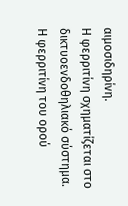αιμοσιδηρίνη.
Η φερριτίνη σχηματίζεται στο δικτυοενδοθηλιακό σύστημα.
Η φερριτίνη του ορού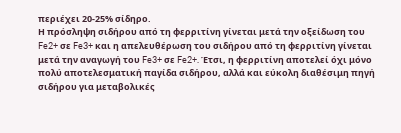περιέχει 20-25% σίδηρο.
Η πρόσληψη σιδήρου από τη φερριτίνη γίνεται μετά την οξείδωση του Fe2+ σε Fe3+ και η απελευθέρωση του σιδήρου από τη φερριτίνη γίνεται μετά την αναγωγή του Fe3+ σε Fe2+. Έτσι, η φερριτίνη αποτελεί όχι μόνο πολύ αποτελεσματική παγίδα σιδήρου, αλλά και εύκολη διαθέσιμη πηγή σιδήρου για μεταβολικές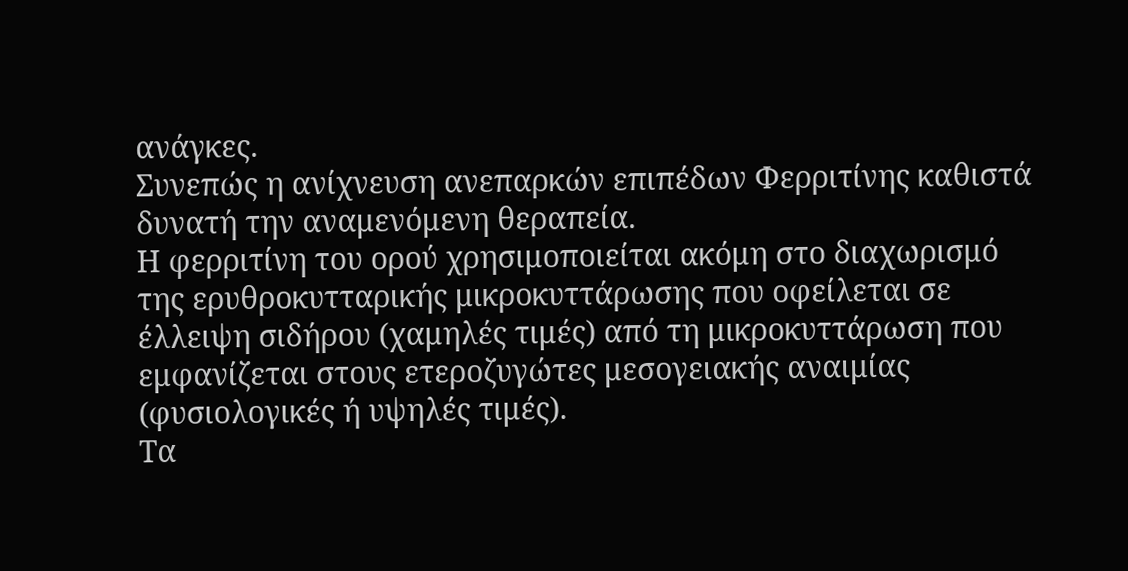ανάγκες.
Συνεπώς η ανίχνευση ανεπαρκών επιπέδων Φερριτίνης καθιστά δυνατή την αναμενόμενη θεραπεία.
Η φερριτίνη του ορού χρησιμοποιείται ακόμη στο διαχωρισμό της ερυθροκυτταρικής μικροκυττάρωσης που οφείλεται σε έλλειψη σιδήρου (χαμηλές τιμές) από τη μικροκυττάρωση που εμφανίζεται στους ετεροζυγώτες μεσογειακής αναιμίας (φυσιολογικές ή υψηλές τιμές).
Τα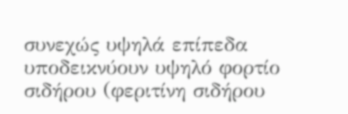συνεχώς υψηλά επίπεδα υποδεικνύουν υψηλό φορτίο σιδήρου (φεριτίνη σιδήρου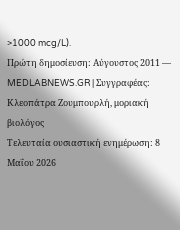>1000 mcg/L).
Πρώτη δημοσίευση: Αύγουστος 2011 — MEDLABNEWS.GR | Συγγραφέας: Κλεοπάτρα Ζουμπουρλή, μοριακή βιολόγος
Τελευταία ουσιαστική ενημέρωση: 8 Μαΐου 2026